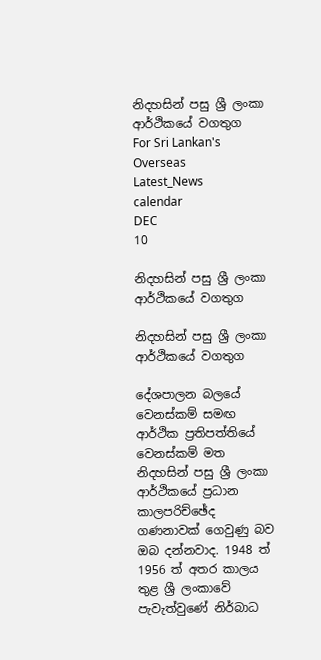නිදහසින් පසු ශ්‍රී ලංකා ආර්ථිකයේ වගතුග
For Sri Lankan's Overseas
Latest_News
calendar
DEC
10

නිදහසින් පසු ශ්‍රී ලංකා ආර්ථිකයේ වගතුග

නිදහසින් පසු ශ්‍රී ලංකා ආර්ථිකයේ වගතුග

දේශපාලන බලයේ වෙනස්කම් සමඟ ආර්ථික ප්‍රතිපත්තියේ වෙනස්කම් මත නිදහසින් පසු ශ්‍රී ලංකා ආර්ථිකයේ ප්‍රධාන කාලපරිච්ඡේද ගණනාවක් ගෙවුණු බව ඔබ දන්නවාද. 1948 ත් 1956 ත් අතර කාලය තුළ ශ්‍රී ලංකාවේ පැවැත්වුණේ නිර්බාධ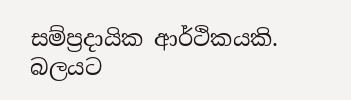සම්ප්‍රදායික ආර්ථිකයකි. බලයට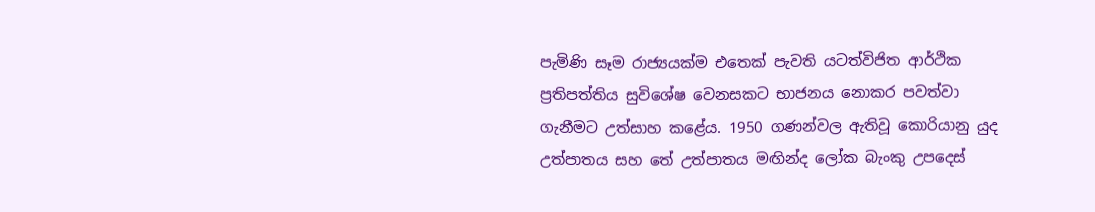පැමිණි සෑම රාජ්‍යයක්ම එතෙක් පැවති යටත්විජිත ආර්ථික ප්‍රතිපත්තිය සුවිශේෂ වෙනසකට භාජනය නොකර පවත්වා ගැනීමට උත්සාහ කළේය. 1950 ගණන්වල ඇතිවූ කොරියානු යුද උත්පාතය සහ තේ උත්පාතය මඟින්ද ලෝක බැංකු උපදෙස්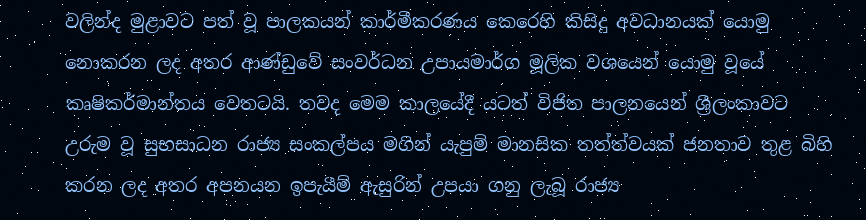වලින්ද මුළාවට පත් වූ පාලකයන් කාර්මීකරණය කෙරෙහි කිසිදු අවධානයක් යොමු නොකරන ලද අතර ආණ්ඩුවේ සංවර්ධන උපායමාර්ග මූලික වශයෙන් යොමු වූයේ කෘෂිකර්මාන්තය වෙතටයි. තවද මෙම කාලයේදී යටත් විජිත පාලනයෙන් ශ්‍රීලංකාවට උරුම වූ සුභසාධන රාජ්‍ය සංකල්පය මගින් යැපුම් මානසික තත්ත්වයක් ජනතාව තුළ බිහි කරන ලද අතර අපනයන ඉපැයීම් ඇසුරින් උපයා ගනු ලැබූ රාජ්‍ය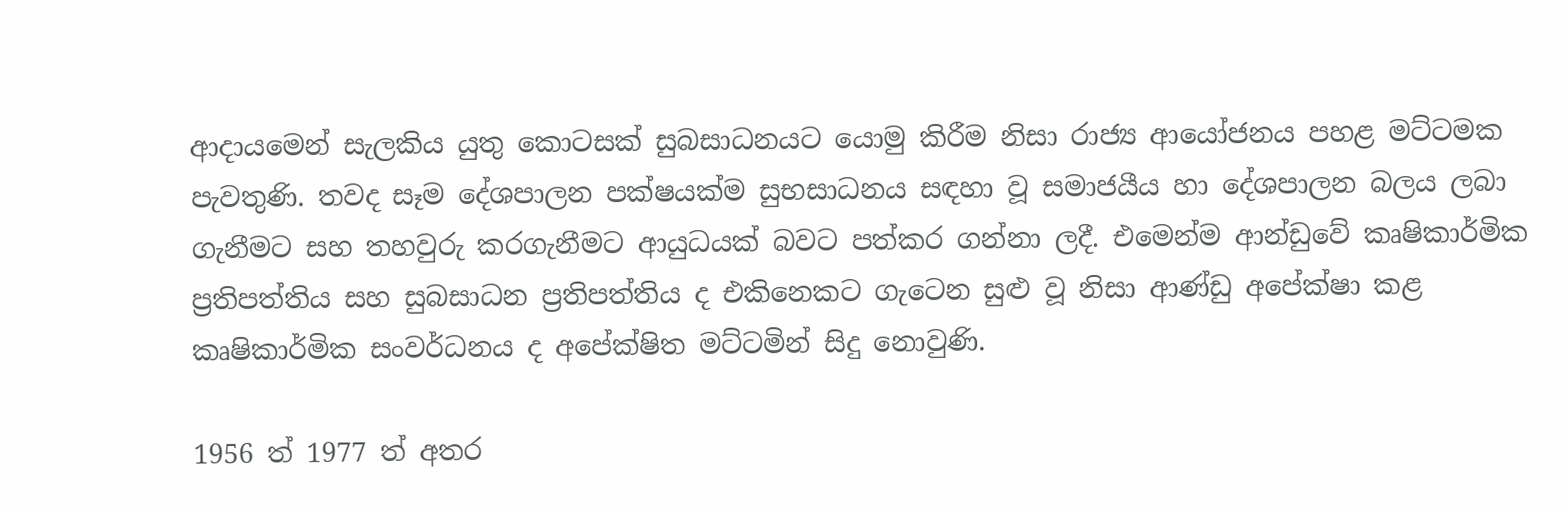ආදායමෙන් සැලකිය යුතු කොටසක් සුබසාධනයට යොමු කිරීම නිසා රාජ්‍ය ආයෝජනය පහළ මට්ටමක පැවතුණි. තවද සෑම දේශපාලන පක්ෂයක්ම සුභසාධනය සඳහා වූ සමාජයීය හා දේශපාලන බලය ලබා ගැනීමට සහ තහවුරු කරගැනීමට ආයුධයක් බවට පත්කර ගන්නා ලදී. එමෙන්ම ආන්ඩුවේ කෘෂිකාර්මික ප්‍රතිපත්තිය සහ සුබසාධන ප්‍රතිපත්තිය ද එකිනෙකට ගැටෙන සුළු වූ නිසා ආණ්ඩු අපේක්ෂා කළ කෘෂිකාර්මික සංවර්ධනය ද අපේක්ෂිත මට්ටමින් සිදු නොවුණි.

1956 ත් 1977 ත් අතර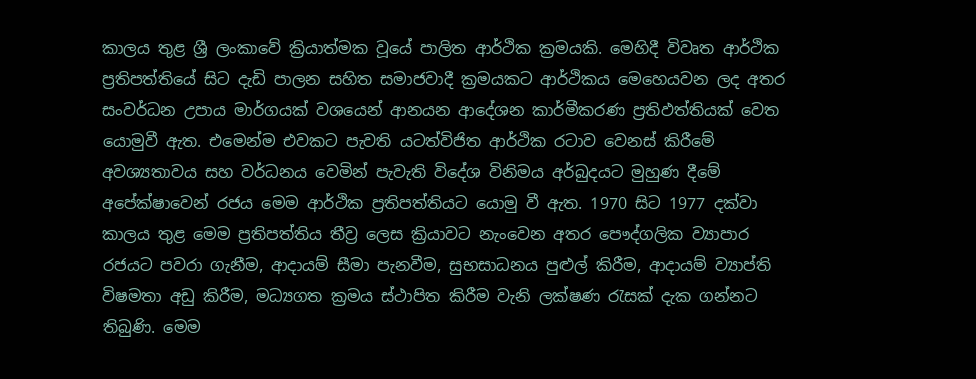කාලය තුළ ශ්‍රී ලංකාවේ ක්‍රියාත්මක වූයේ පාලිත ආර්ථික ක්‍රමයකි. මෙහිදී විවෘත ආර්ථික ප්‍රතිපත්තියේ සිට දැඩි පාලන සහිත සමාජවාදී ක්‍රමයකට ආර්ථිකය මෙහෙයවන ලද අතර සංවර්ධන උපාය මාර්ගයක් වශයෙන් ආනයන ආදේශන කාර්මීකරණ ප්‍රතිඵත්තියක් වෙත යොමුවී ඇත. එමෙන්ම එවකට පැවති යටත්විජිත ආර්ථික රටාව වෙනස් කිරීමේ අවශ්‍යතාවය සහ වර්ධනය වෙමින් පැවැති විදේශ විනිමය අර්බුදයට මුහුණ දීමේ අපේක්ෂාවෙන් රජය මෙම ආර්ථික ප්‍රතිපත්තියට යොමු වී ඇත. 1970 සිට 1977 දක්වා කාලය තුළ මෙම ප්‍රතිපත්තිය තීව්‍ර ලෙස ක්‍රියාවට නැංවෙන අතර පෞද්ගලික ව්‍යාපාර රජයට පවරා ගැනීම, ආදායම් සීමා පැනවීම, සුභසාධනය පුළුල් කිරීම, ආදායම් ව්‍යාප්ති විෂමතා අඩු කිරීම, මධ්‍යගත ක්‍රමය ස්ථාපිත කිරීම වැනි ලක්ෂණ රැසක් දැක ගන්නට තිබුණි. මෙම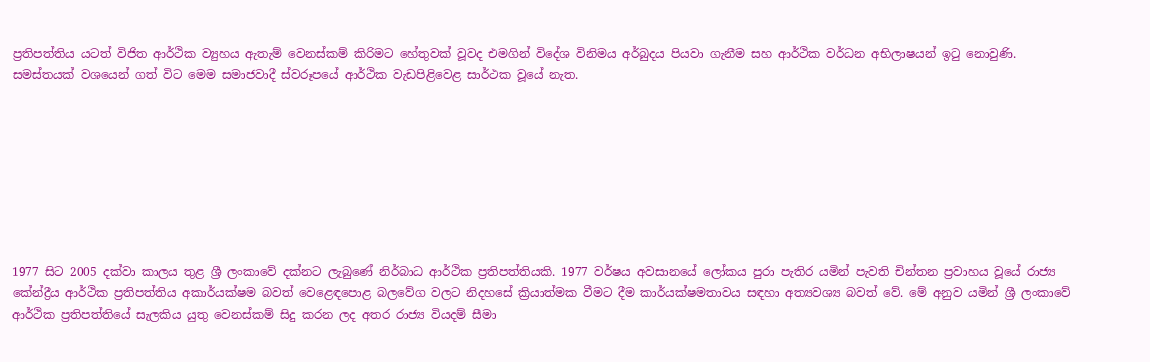ප්‍රතිපත්තිය යටත් විජිත ආර්ථික ව්‍යුහය ඇතැම් වෙනස්කම් කිරිමට හේතුවක් වූවද එමගින් විදේශ විනිමය අර්බුදය පියවා ගැනීම සහ ආර්ථික වර්ධන අභිලාෂයන් ඉටු නොවුණි. සමස්තයක් වශයෙන් ගත් විට මෙම සමාජවාදී ස්වරූපයේ ආර්ථික වැඩපිළිවෙළ සාර්ථක වූයේ නැත.








1977 සිට 2005 දක්වා කාලය තුළ ශ්‍රී ලංකාවේ දක්නට ලැබුණේ නිර්බාධ ආර්ථික ප්‍රතිපත්තියකි. 1977 වර්ෂය අවසානයේ ලෝකය පුරා පැතිර යමින් පැවති චින්තන ප්‍රවාහය වූයේ රාජ්‍ය කේන්ද්‍රීය ආර්ථික ප්‍රතිපත්තිය අකාර්යක්ෂම බවත් වෙළෙඳපොළ බලවේග වලට නිදහසේ ක්‍රියාත්මක වීමට දීම කාර්යක්ෂමතාවය සඳහා අත්‍යවශ්‍ය බවත් වේ. මේ අනුව යමින් ශ්‍රී ලංකාවේ ආර්ථික ප්‍රතිපත්තියේ සැලකිය යුතු වෙනස්කම් සිදු කරන ලද අතර රාජ්‍ය වියදම් සීමා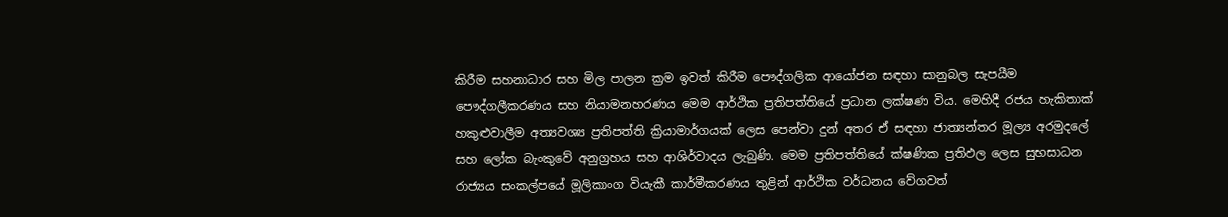කිරීම සහනාධාර සහ මිල පාලන ක්‍රම ඉවත් කිරීම පෞද්ගලික ආයෝජන සඳහා සානුබල සැපයීම පෞද්ගලීකරණය සහ නියාමනහරණය මෙම ආර්ථික ප්‍රතිපත්තියේ ප්‍රධාන ලක්ෂණ විය. මෙහිදී රජය හැකිතාක් හකුළුවාලීම අත්‍යවශ්‍ය ප්‍රතිපත්ති ක්‍රියාමාර්ගයක් ලෙස පෙන්වා දුන් අතර ඒ සඳහා ජාත්‍යන්තර මූල්‍ය අරමුදලේ සහ ලෝක බැංකුවේ අනුග්‍රහය සහ ආශිර්වාදය ලැබුණි. මෙම ප්‍රතිපත්තියේ ක්ෂණික ප්‍රතිඵල ලෙස සුභසාධන රාජ්‍යය සංකල්පයේ මූලිකාංග වියැකී කාර්මීකරණය තුළින් ආර්ථික වර්ධනය වේගවත්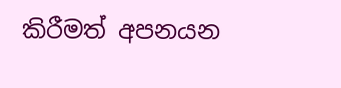කිරීමත් අපනයන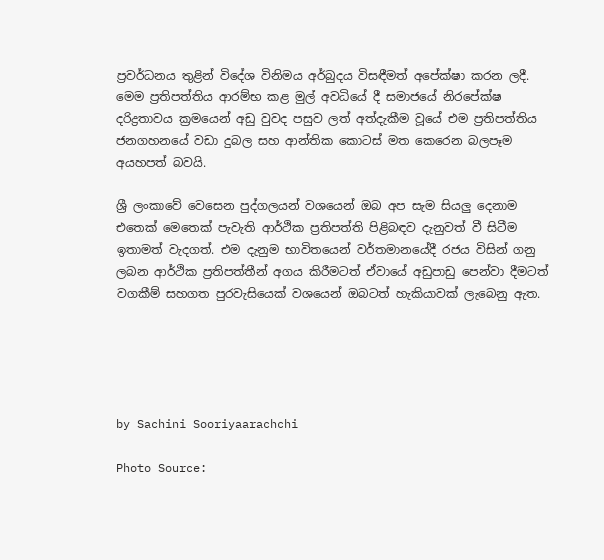ප්‍රවර්ධනය තුළින් විදේශ විනිමය අර්බුදය විසඳීමත් අපේක්ෂා කරන ලදී. මෙම ප්‍රතිපත්තිය ආරම්භ කළ මුල් අවධියේ දී සමාජයේ නිරපේක්ෂ දරිද්‍රතාවය ක්‍රමයෙන් අඩු වුවද පසුව ලත් අත්දැකීම වූයේ එම ප්‍රතිපත්තිය ජනගහනයේ වඩා දුබල සහ ආන්තික කොටස් මත කෙරෙන බලපෑම අයහපත් බවයි.

ශ්‍රී ලංකාවේ වෙසෙන පුද්ගලයන් වශයෙන් ඔබ අප සැම සියලු දෙනාම එතෙක් මෙතෙක් පැවැති ආර්ථික ප්‍රතිපත්ති පිළිබඳව දැනුවත් වී සිටීම ඉතාමත් වැදගත්. එම දැනුම භාවිතයෙන් වර්තමානයේදී රජය විසින් ගනු ලබන ආර්ථික ප්‍රතිපත්තීන් අගය කිරීමටත් ඒවායේ අඩුපාඩු පෙන්වා දීමටත් වගකීම් සහගත පුරවැසියෙක් වශයෙන් ඔබටත් හැකියාවක් ලැබෙනු ඇත.





by Sachini Sooriyaarachchi

Photo Source: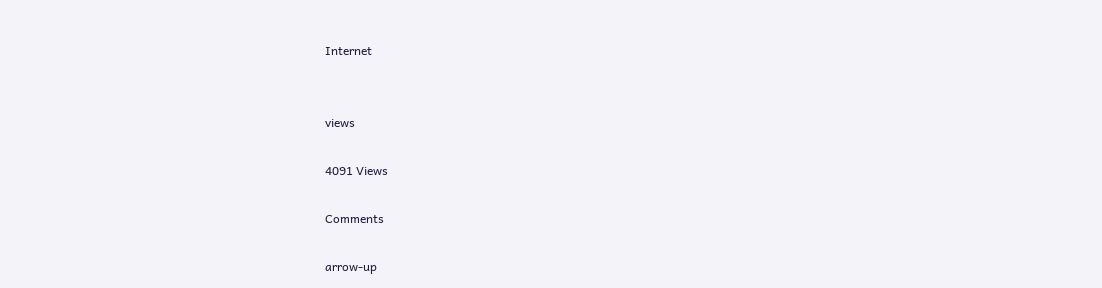Internet


views

4091 Views

Comments

arrow-up